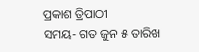ପ୍ରକାଶ ତ୍ରିପାଠୀ
ସମୟ- ଗତ ଜୁନ ୫ ତାରିଖ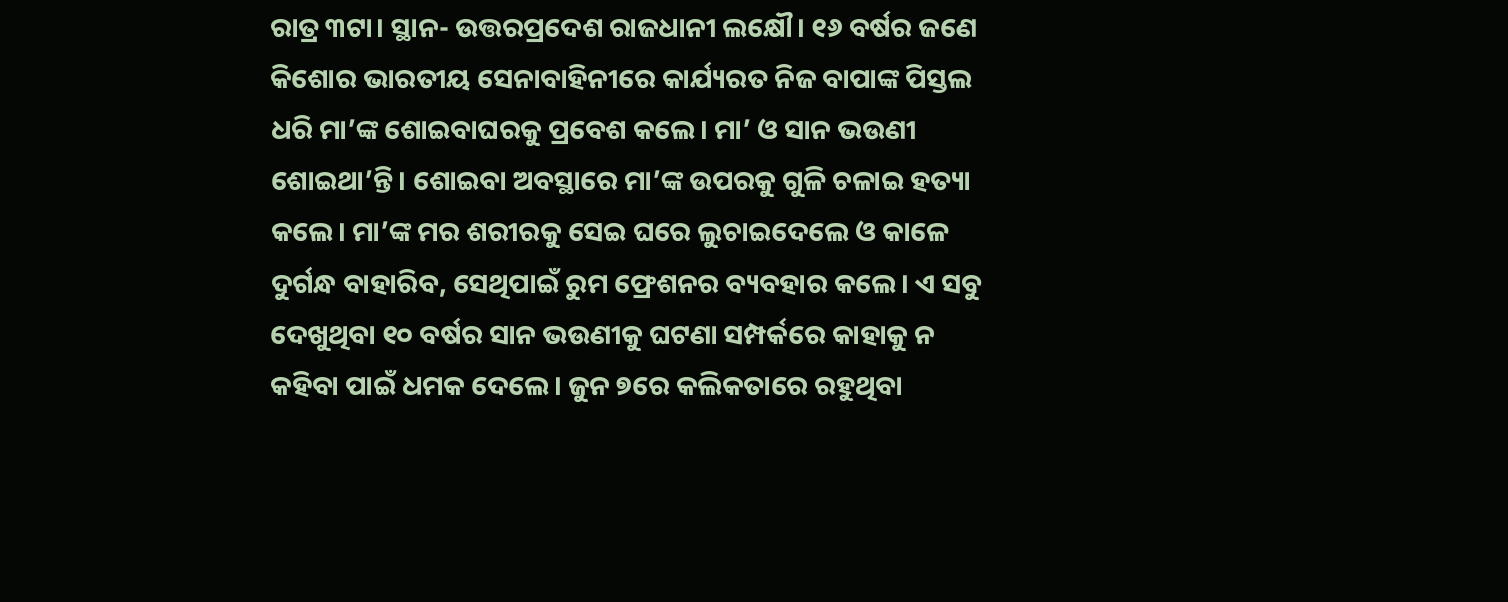ରାତ୍ର ୩ଟା। ସ୍ଥାନ- ଉତ୍ତରପ୍ରଦେଶ ରାଜଧାନୀ ଲକ୍ଷୌ। ୧୬ ବର୍ଷର ଜଣେ କିଶୋର ଭାରତୀୟ ସେନାବାହିନୀରେ କାର୍ଯ୍ୟରତ ନିଜ ବାପାଙ୍କ ପିସ୍ତଲ ଧରି ମା’ଙ୍କ ଶୋଇବାଘରକୁ ପ୍ରବେଶ କଲେ। ମା’ ଓ ସାନ ଭଉଣୀ ଶୋଇଥା’ନ୍ତି। ଶୋଇବା ଅବସ୍ଥାରେ ମା’ଙ୍କ ଉପରକୁ ଗୁଳି ଚଳାଇ ହତ୍ୟା କଲେ। ମା’ଙ୍କ ମର ଶରୀରକୁ ସେଇ ଘରେ ଲୁଚାଇଦେଲେ ଓ କାଳେ ଦୁର୍ଗନ୍ଧ ବାହାରିବ, ସେଥିପାଇଁ ରୁମ ଫ୍ରେଶନର ବ୍ୟବହାର କଲେ। ଏ ସବୁ ଦେଖୁଥିବା ୧୦ ବର୍ଷର ସାନ ଭଉଣୀକୁ ଘଟଣା ସମ୍ପର୍କରେ କାହାକୁ ନ କହିବା ପାଇଁ ଧମକ ଦେଲେ। ଜୁନ ୭ରେ କଲିକତାରେ ରହୁଥିବା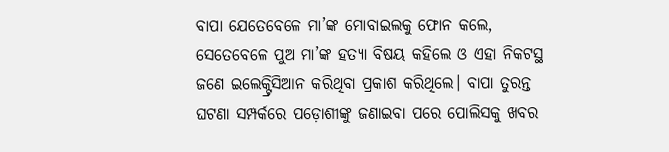ବାପା ଯେତେବେଳେ ମା’ଙ୍କ ମୋବାଇଲକୁ ଫୋନ କଲେ, ସେତେବେଳେ ପୁଅ ମା’ଙ୍କ ହତ୍ୟା ବିଷୟ କହିଲେ ଓ ଏହା ନିକଟସ୍ଥ ଜଣେ ଇଲେକ୍ଟ୍ରିସିଆନ କରିଥିବା ପ୍ରକାଶ କରିଥିଲେ। ବାପା ତୁରନ୍ତ ଘଟଣା ସମ୍ପର୍କରେ ପଡ଼ୋଶୀଙ୍କୁ ଜଣାଇବା ପରେ ପୋଲିସକୁ ଖବର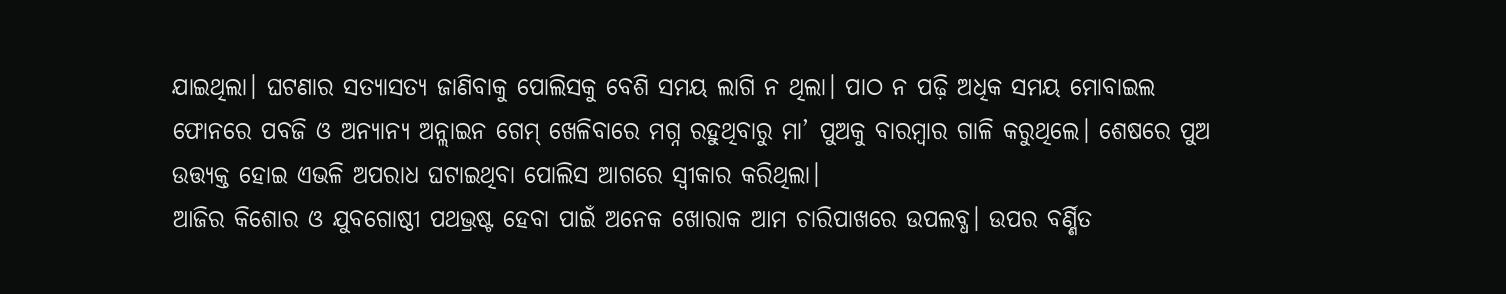ଯାଇଥିଲା। ଘଟଣାର ସତ୍ୟାସତ୍ୟ ଜାଣିବାକୁ ପୋଲିସକୁ ବେଶି ସମୟ ଲାଗି ନ ଥିଲା। ପାଠ ନ ପଢ଼ି ଅଧିକ ସମୟ ମୋବାଇଲ ଫୋନରେ ପବଜି ଓ ଅନ୍ୟାନ୍ୟ ଅନ୍ଲାଇନ ଗେମ୍ ଖେଳିବାରେ ମଗ୍ନ ରହୁଥିବାରୁ ମା’ ପୁଅକୁ ବାରମ୍ବାର ଗାଳି କରୁଥିଲେ। ଶେଷରେ ପୁଅ ଉତ୍ତ୍ୟକ୍ତ ହୋଇ ଏଭଳି ଅପରାଧ ଘଟାଇଥିବା ପୋଲିସ ଆଗରେ ସ୍ବୀକାର କରିଥିଲା।
ଆଜିର କିଶୋର ଓ ଯୁବଗୋଷ୍ଠୀ ପଥଭ୍ରଷ୍ଟ ହେବା ପାଇଁ ଅନେକ ଖୋରାକ ଆମ ଚାରିପାଖରେ ଉପଲବ୍ଧ। ଉପର ବର୍ଣ୍ଣିତ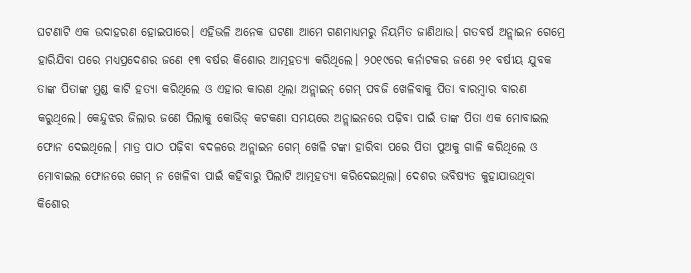ଘଟଣାଟି ଏକ ଉଦାହରଣ ହୋଇପାରେ। ଏହିଭଳି ଅନେକ ଘଟଣା ଆମେ ଗଣମାଧ୍ୟମରୁ ନିୟମିତ ଜାଣିଥାଉ। ଗତବର୍ଷ ଅନ୍ଲାଇନ ଗେମ୍ରେ ହାରିଯିବା ପରେ ମଧ୍ୟପ୍ରଦେଶର ଜଣେ ୧୩ ବର୍ଷର କିଶୋର ଆତ୍ମହତ୍ୟା କରିଥିଲେ। ୨୦୧୯ରେ କର୍ନାଟକର ଜଣେ ୨୧ ବର୍ଷୀୟ ଯୁବକ ତାଙ୍କ ପିତାଙ୍କ ମୁଣ୍ଡ କାଟି ହତ୍ୟା କରିଥିଲେ ଓ ଏହାର କାରଣ ଥିଲା ଅନ୍ଲାଇନ୍ ଗେମ୍ ପବଜି ଖେଳିବାକୁ ପିତା ବାରମ୍ବାର ବାରଣ କରୁଥିଲେ। କେନ୍ଦୁଝର ଜିଲାର ଜଣେ ପିଲାକୁ କୋଭିଡ୍ କଟକଣା ସମୟରେ ଅନ୍ଲାଇନରେ ପଢ଼ିବା ପାଇଁ ତାଙ୍କ ପିତା ଏକ ମୋବାଇଲ ଫୋନ ଦେଇଥିଲେ। ମାତ୍ର ପାଠ ପଢ଼ିବା ବଦଳରେ ଅନ୍ଲାଇନ ଗେମ୍ ଖେଳି ଟଙ୍କା ହାରିବା ପରେ ପିତା ପୁଅକୁ ଗାଳି କରିଥିଲେ ଓ ମୋବାଇଲ ଫୋନରେ ଗେମ୍ ନ ଖେଳିବା ପାଇଁ କହିବାରୁ ପିଲାଟି ଆତ୍ମହତ୍ୟା କରିଦେଇଥିଲା। ଦେଶର ଭବିଷ୍ୟତ କୁହାଯାଉଥିବା କିଶୋର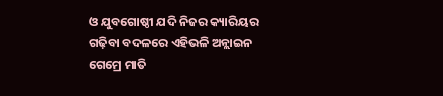ଓ ଯୁବଗୋଷ୍ଠୀ ଯଦି ନିଜର କ୍ୟାରିୟର ଗଢ଼ିବା ବଦଳରେ ଏହିଭଳି ଅନ୍ଲାଇନ ଗେମ୍ରେ ମାତି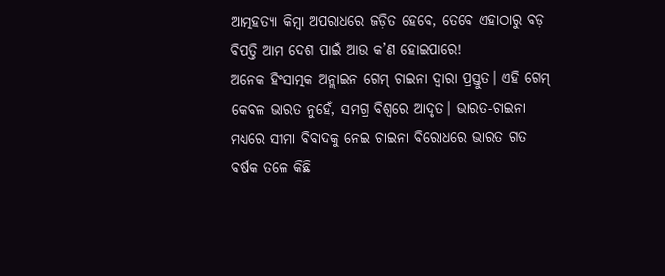ଆତ୍ମହତ୍ୟା କିମ୍ବା ଅପରାଧରେ ଜଡ଼ିତ ହେବେ, ତେବେ ଏହାଠାରୁ ବଡ଼ ବିପତ୍ତି ଆମ ଦେଶ ପାଇଁ ଆଉ କ’ଣ ହୋଇପାରେ!
ଅନେକ ହିଂସାତ୍ମକ ଅନ୍ଲାଇନ ଗେମ୍ ଚାଇନା ଦ୍ୱାରା ପ୍ରସ୍ତୁତ। ଏହି ଗେମ୍ କେବଳ ଭାରତ ନୁହେଁ, ସମଗ୍ର ବିଶ୍ବରେ ଆଦୃତ। ଭାରତ-ଚାଇନା ମଧ୍ୟରେ ସୀମା ବିବାଦକୁ ନେଇ ଚାଇନା ବିରୋଧରେ ଭାରତ ଗତ ବର୍ଷକ ତଳେ କିଛି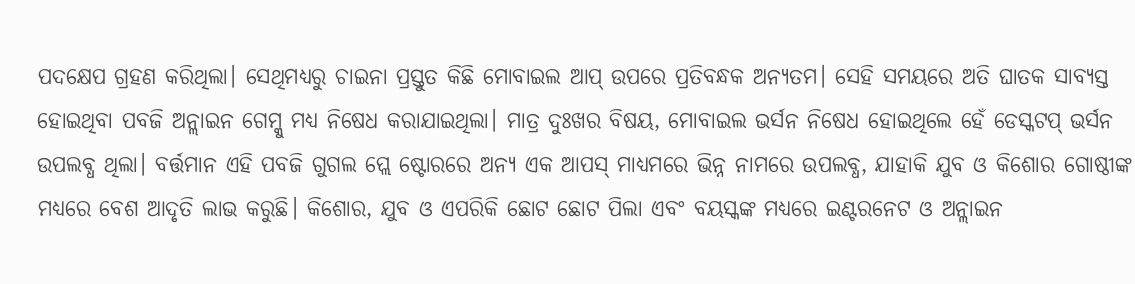ପଦକ୍ଷେପ ଗ୍ରହଣ କରିଥିଲା। ସେଥିମଧ୍ୟରୁ ଚାଇନା ପ୍ରସ୍ତୁତ କିଛି ମୋବାଇଲ ଆପ୍ ଉପରେ ପ୍ରତିବନ୍ଧକ ଅନ୍ୟତମ। ସେହି ସମୟରେ ଅତି ଘାତକ ସାବ୍ୟସ୍ତ ହୋଇଥିବା ପବଜି ଅନ୍ଲାଇନ ଗେମ୍କୁ ମଧ୍ୟ ନିଷେଧ କରାଯାଇଥିଲା। ମାତ୍ର ଦୁଃଖର ବିଷୟ, ମୋବାଇଲ ଭର୍ସନ ନିଷେଧ ହୋଇଥିଲେ ହେଁ ଡେସ୍କଟପ୍ ଭର୍ସନ ଉପଲବ୍ଧ ଥିଲା। ବର୍ତ୍ତମାନ ଏହି ପବଜି ଗୁଗଲ ପ୍ଲେ ଷ୍ଟୋରରେ ଅନ୍ୟ ଏକ ଆପସ୍ ମାଧ୍ୟମରେ ଭିନ୍ନ ନାମରେ ଉପଲବ୍ଧ, ଯାହାକି ଯୁବ ଓ କିଶୋର ଗୋଷ୍ଠୀଙ୍କ ମଧ୍ୟରେ ବେଶ ଆଦୃତି ଲାଭ କରୁଛି। କିଶୋର, ଯୁବ ଓ ଏପରିକି ଛୋଟ ଛୋଟ ପିଲା ଏବଂ ବୟସ୍କଙ୍କ ମଧ୍ୟରେ ଇଣ୍ଟରନେଟ ଓ ଅନ୍ଲାଇନ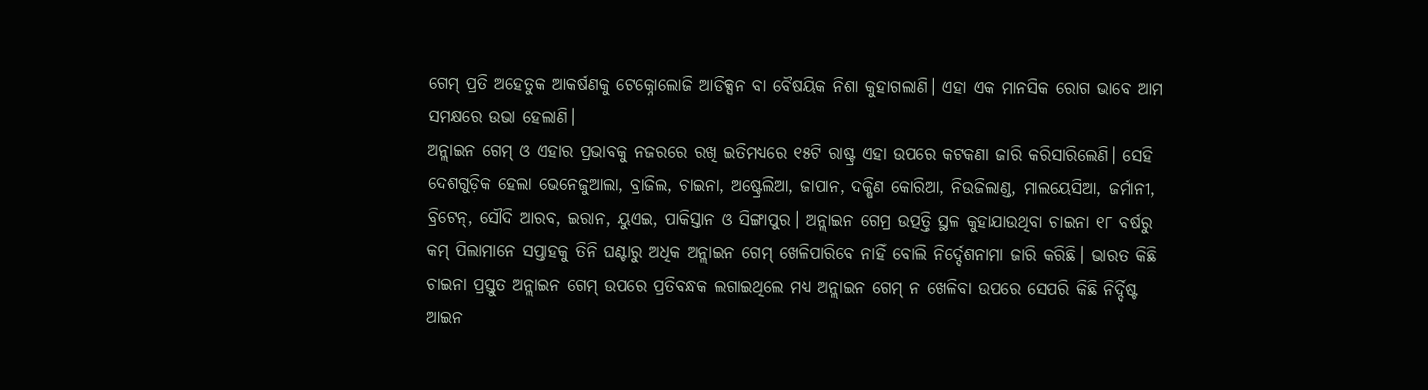ଗେମ୍ ପ୍ରତି ଅହେତୁକ ଆକର୍ଷଣକୁ ଟେକ୍ନୋଲୋଜି ଆଡିକ୍ସନ ବା ବୈଷୟିକ ନିଶା କୁହାଗଲାଣି। ଏହା ଏକ ମାନସିକ ରୋଗ ଭାବେ ଆମ ସମକ୍ଷରେ ଉଭା ହେଲାଣି।
ଅନ୍ଲାଇନ ଗେମ୍ ଓ ଏହାର ପ୍ରଭାବକୁ ନଜରରେ ରଖି ଇତିମଧ୍ୟରେ ୧୫ଟି ରାଷ୍ଟ୍ର ଏହା ଉପରେ କଟକଣା ଜାରି କରିସାରିଲେଣି। ସେହି ଦେଶଗୁଡ଼ିକ ହେଲା ଭେନେଜୁଆଲା, ବ୍ରାଜିଲ, ଚାଇନା, ଅଷ୍ଟ୍ରେଲିଆ, ଜାପାନ, ଦକ୍ଷିଣ କୋରିଆ, ନିଉଜିଲାଣ୍ଡ, ମାଲୟେସିଆ, ଜର୍ମାନୀ, ବ୍ରିଟେନ୍, ସୌଦି ଆରବ, ଇରାନ, ୟୁଏଇ, ପାକିସ୍ତାନ ଓ ସିଙ୍ଗାପୁର। ଅନ୍ଲାଇନ ଗେମ୍ର ଉତ୍ପତ୍ତି ସ୍ଥଳ କୁହାଯାଉଥିବା ଚାଇନା ୧୮ ବର୍ଷରୁ କମ୍ ପିଲାମାନେ ସପ୍ତାହକୁ ତିନି ଘଣ୍ଟାରୁ ଅଧିକ ଅନ୍ଲାଇନ ଗେମ୍ ଖେଳିପାରିବେ ନାହିଁ ବୋଲି ନିର୍ଦ୍ଦେଶନାମା ଜାରି କରିଛି। ଭାରତ କିଛି ଚାଇନା ପ୍ରସ୍ତୁତ ଅନ୍ଲାଇନ ଗେମ୍ ଉପରେ ପ୍ରତିବନ୍ଧକ ଲଗାଇଥିଲେ ମଧ୍ୟ ଅନ୍ଲାଇନ ଗେମ୍ ନ ଖେଳିବା ଉପରେ ସେପରି କିଛି ନିର୍ଦ୍ଦିଷ୍ଟ ଆଇନ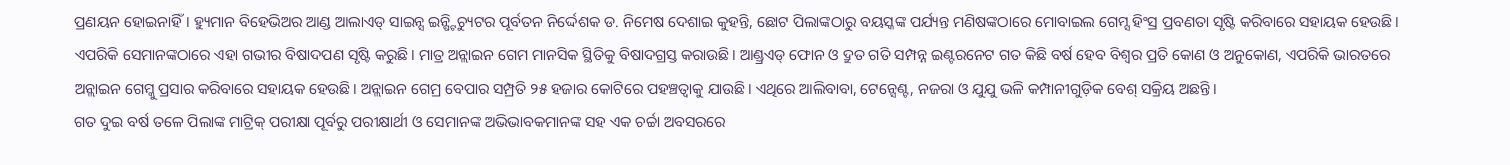ପ୍ରଣୟନ ହୋଇନାହିଁ। ହ୍ୟୁମାନ ବିହେଭିଅର ଆଣ୍ଡ ଆଲାଏଡ୍ ସାଇନ୍ସ ଇନ୍ଷ୍ଟିଚ୍ୟୁଟର ପୂର୍ବତନ ନିର୍ଦ୍ଦେଶକ ଡ. ନିମେଷ ଦେଶାଇ କୁହନ୍ତି, ଛୋଟ ପିଲାଙ୍କଠାରୁ ବୟସ୍କଙ୍କ ପର୍ଯ୍ୟନ୍ତ ମଣିଷଙ୍କଠାରେ ମୋବାଇଲ ଗେମ୍ସ ହିଂସ୍ର ପ୍ରବଣତା ସୃଷ୍ଟି କରିବାରେ ସହାୟକ ହେଉଛି। ଏପରିକି ସେମାନଙ୍କଠାରେ ଏହା ଗଭୀର ବିଷାଦପଣ ସୃଷ୍ଟି କରୁଛି। ମାତ୍ର ଅନ୍ଲାଇନ ଗେମ ମାନସିକ ସ୍ଥିତିକୁ ବିଷାଦଗ୍ରସ୍ତ କରାଉଛି। ଆଣ୍ଡ୍ରଏଡ୍ ଫୋନ ଓ ଦ୍ରୁତ ଗତି ସମ୍ପନ୍ନ ଇଣ୍ଟରନେଟ ଗତ କିଛି ବର୍ଷ ହେବ ବିଶ୍ବର ପ୍ରତି କୋଣ ଓ ଅନୁକୋଣ, ଏପରିକି ଭାରତରେ ଅନ୍ଲାଇନ ଗେମ୍କୁ ପ୍ରସାର କରିବାରେ ସହାୟକ ହେଉଛି। ଅନ୍ଲାଇନ ଗେମ୍ର ବେପାର ସମ୍ପ୍ରତି ୨୫ ହଜାର କୋଟିରେ ପହଞ୍ଚତ୍ବାକୁ ଯାଉଛି। ଏଥିରେ ଆଲିବାବା, ଟେନ୍ସେଣ୍ଟ, ନଜରା ଓ ଯୁଯୁ ଭଳି କମ୍ପାନୀଗୁଡ଼ିକ ବେଶ୍ ସକ୍ରିୟ ଅଛନ୍ତି।
ଗତ ଦୁଇ ବର୍ଷ ତଳେ ପିଲାଙ୍କ ମାଟ୍ରିକ୍ ପରୀକ୍ଷା ପୂର୍ବରୁ ପରୀକ୍ଷାର୍ଥୀ ଓ ସେମାନଙ୍କ ଅଭିଭାବକମାନଙ୍କ ସହ ଏକ ଚର୍ଚ୍ଚା ଅବସରରେ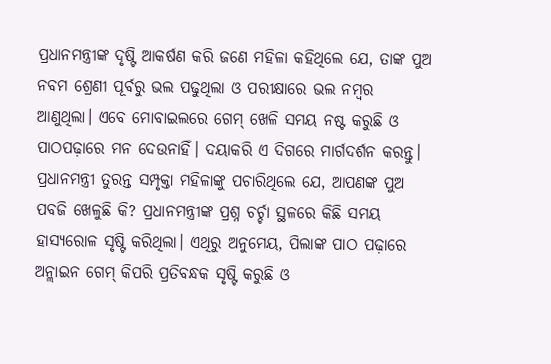ପ୍ରଧାନମନ୍ତ୍ରୀଙ୍କ ଦୃଷ୍ଟି ଆକର୍ଷଣ କରି ଜଣେ ମହିଳା କହିଥିଲେ ଯେ, ତାଙ୍କ ପୁଅ ନବମ ଶ୍ରେଣୀ ପୂର୍ବରୁ ଭଲ ପଢୁଥିଲା ଓ ପରୀକ୍ଷାରେ ଭଲ ନମ୍ବର ଆଣୁଥିଲା। ଏବେ ମୋବାଇଲରେ ଗେମ୍ ଖେଳି ସମୟ ନଷ୍ଟ କରୁଛି ଓ ପାଠପଢ଼ାରେ ମନ ଦେଉନାହିଁ। ଦୟାକରି ଏ ଦିଗରେ ମାର୍ଗଦର୍ଶନ କରନ୍ତୁ। ପ୍ରଧାନମନ୍ତ୍ରୀ ତୁରନ୍ତ ସମ୍ପୃକ୍ତା ମହିଳାଙ୍କୁ ପଚାରିଥିଲେ ଯେ, ଆପଣଙ୍କ ପୁଅ ପବଜି ଖେଳୁଛି କି? ପ୍ରଧାନମନ୍ତ୍ରୀଙ୍କ ପ୍ରଶ୍ନ ଚର୍ଚ୍ଚା ସ୍ଥଳରେ କିଛି ସମୟ ହାସ୍ୟରୋଳ ସୃଷ୍ଟି କରିଥିଲା। ଏଥିରୁ ଅନୁମେୟ, ପିଲାଙ୍କ ପାଠ ପଢ଼ାରେ ଅନ୍ଲାଇନ ଗେମ୍ କିପରି ପ୍ରତିବନ୍ଧକ ସୃଷ୍ଟି କରୁଛି ଓ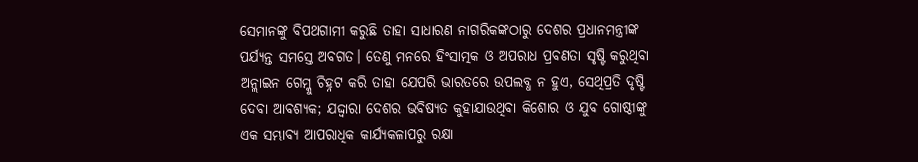ସେମାନଙ୍କୁ ବିପଥଗାମୀ କରୁଛି ତାହା ସାଧାରଣ ନାଗରିକଙ୍କଠାରୁ ଦେଶର ପ୍ରଧାନମନ୍ତ୍ରୀଙ୍କ ପର୍ଯ୍ୟନ୍ତ ସମସ୍ତେ ଅବଗତ। ତେଣୁ ମନରେ ହିଂସାତ୍ମକ ଓ ଅପରାଧ ପ୍ରବଣତା ସୃଷ୍ଟି କରୁଥିବା ଅନ୍ଲାଇନ ଗେମ୍କୁ ଚିହ୍ନଟ କରି ତାହା ଯେପରି ଭାରତରେ ଉପଲବ୍ଧ ନ ହୁଏ, ସେଥିପ୍ରତି ଦୃଷ୍ଟି ଦେବା ଆବଶ୍ୟକ; ଯଦ୍ଦ୍ବାରା ଦେଶର ଭବିଷ୍ୟତ କୁହାଯାଉଥିବା କିଶୋର ଓ ଯୁବ ଗୋଷ୍ଠୀଙ୍କୁ ଏକ ସମ୍ଭାବ୍ୟ ଆପରାଧିକ କାର୍ଯ୍ୟକଳାପରୁ ରକ୍ଷା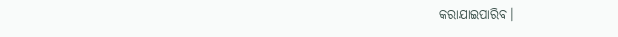କରାଯାଇପାରିବ।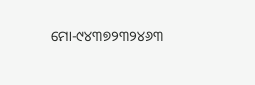ମୋ-୯୪୩୭୨୩୨୪୬୩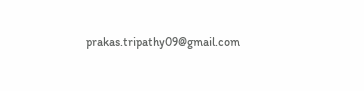prakas.tripathy09@gmail.com